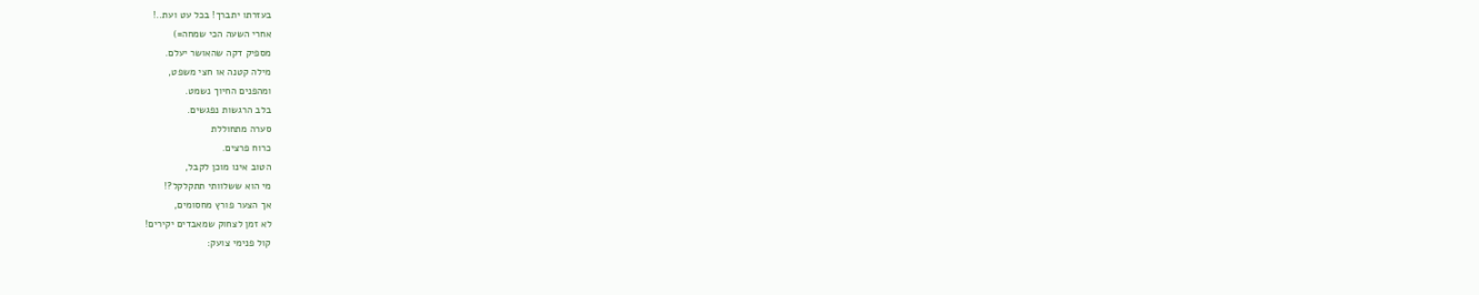בעזרתו יתברך! בכל עט ועת..!
אחרי השעה הכי שמחה=)
מספיק דקה שהאושר יעלם.
מילה קטנה או חצי משפט,
ומהפנים החיוך נשמט.
בלב הרגשות נפגשים.
סערה מתחוללת
כרוח פרצים.
הטוב אינו מוכן לקבל,
מי הוא ששלוותי תתקלקל?!
אך הצער פורץ מחסומים,
לא זמן לצחוק שמאבדים יקירים!
קול פנימי צועק: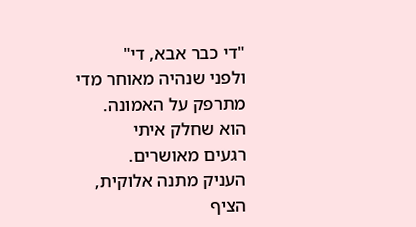"די כבר אבא, די"
ולפני שנהיה מאוחר מדי
מתרפק על האמונה.
הוא שחלק איתי
רגעים מאושרים.
העניק מתנה אלוקית,
הציף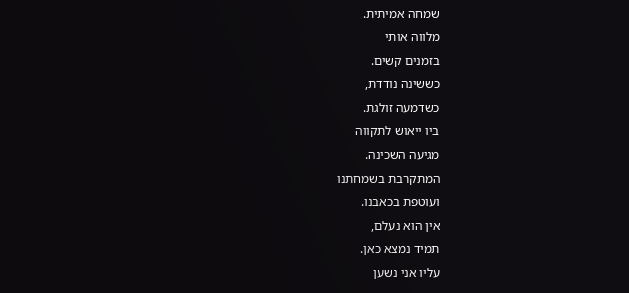שמחה אמיתית.
מלווה אותי
בזמנים קשים.
כששינה נודדת,
כשדמעה זולגת.
ביו ייאוש לתקווה
מגיעה השכינה.
המתקרבת בשמחתנו
ועוטפת בכאבנו.
אין הוא נעלם,
תמיד נמצא כאן.
עליו אני נשען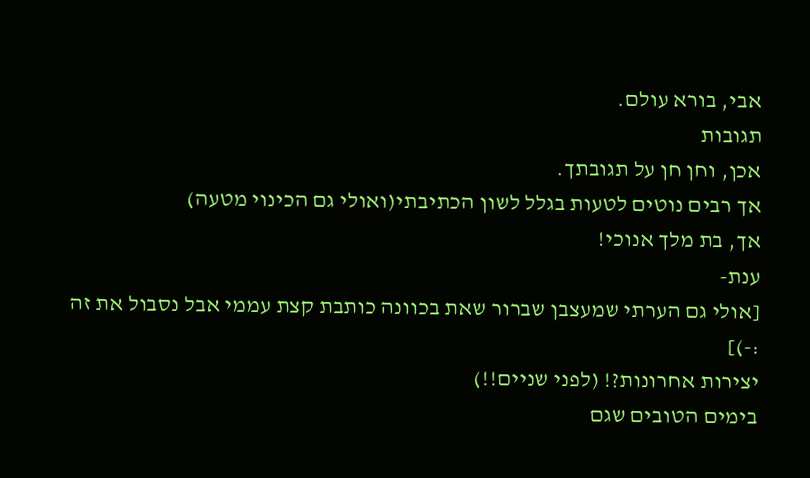אבי, בורא עולם.
תגובות
אכן, וחן חן על תגובתך.
אך רבים נוטים לטעות בגלל לשון הכתיבתי(ואולי גם הכינוי מטעה)
אך, בת מלך אנוכי!
ענת-
[אולי גם הערתי שמעצבן שברור שאת בכוונה כותבת קצת עממי אבל נסבול את זה :-)]
יצירות אחרונות?! (לפני שניים!!)
בימים הטובים שגם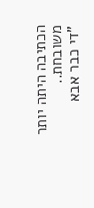הכתיבה היתה יותר משובחת..
"די כבר אבא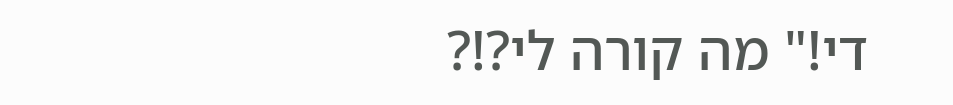די!" מה קורה לי?!?